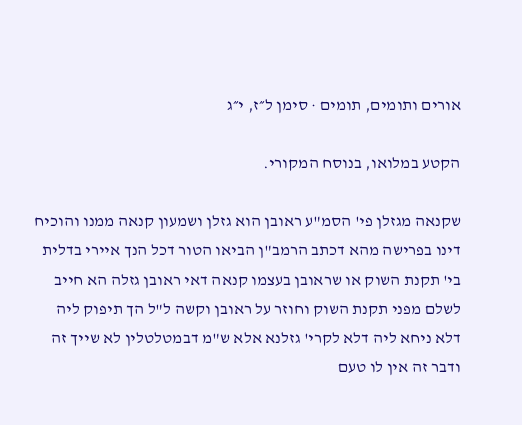אורים ותומים, תומים · סימן ל״ז, י״ג

הקטע במלואו, בנוסח המקורי.

שקנאה מגזלן פי' הסמ"ע ראובן הוא גזלן ושמעון קנאה ממנו והוכיח דינו בפרישה מהא דכתב הרמב"ן הביאו הטור דכל הנך איירי בדלית בי' תקנת השוק או שראובן בעצמו קנאה דאי ראובן גזלה הא חייב לשלם מפני תקנת השוק וחוזר על ראובן וקשה ל"ל הך תיפוק ליה דלא ניחא ליה דלא לקרי' גזלנא אלא ש"מ דבמטלטלין לא שייך זה ודבר זה אין לו טעם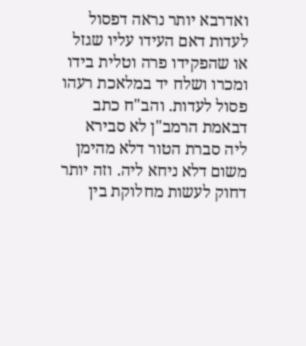ואדרבא יותר נראה דפסול לעדות דאם העידו עליו שגזל או שהפקידו פרה וטלית בידו ומכרו ושלח יד במלאכת רעהו פסול לעדות. והב"ח כתב דבאמת הרמב"ן לא סבירא ליה סברת הטור דלא מהימן משום דלא ניחא ליה. וזה יותר דחוק לעשות מחלוקת בין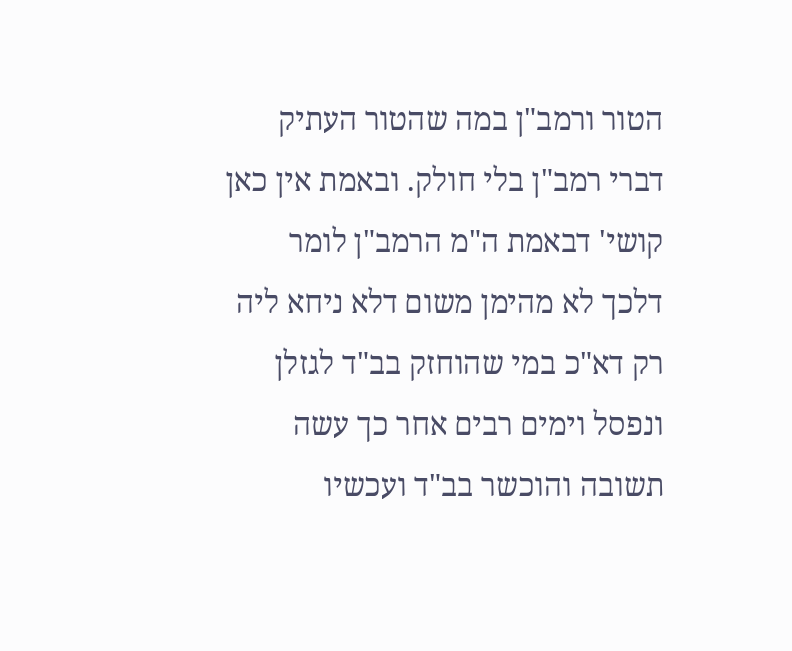הטור ורמב"ן במה שהטור העתיק דברי רמב"ן בלי חולק. ובאמת אין כאן קושי' דבאמת ה"מ הרמב"ן לומר דלכך לא מהימן משום דלא ניחא ליה רק דא"כ במי שהוחזק בב"ד לגזלן ונפסל וימים רבים אחר כך עשה תשובה והוכשר בב"ד ועכשיו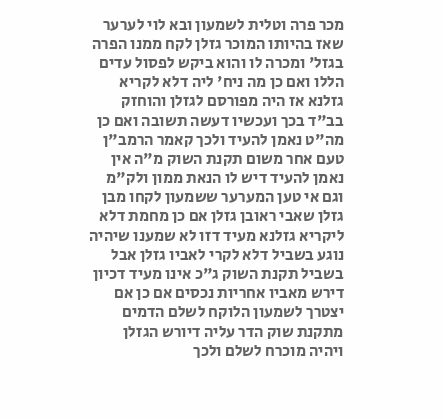מכר פרה וטלית לשמעון ובא לוי לערער שאז בהיותו המוכר גזלן לקח ממנו הפרה בגזל' ומכרה לו והוא ביקש לפסול עדים הללו ואם כן מה ניח' ליה דלא לקריא גזלנא אז היה מפורסם לגזלן והוחזק בב"ד בכך ועכשיו דעשה תשובה ואם כן מה"ט נאמן להעיד ולכך קאמר הרמב"ן טעם אחר משום תקנת השוק מ"ה אין נאמן להעיד דיש לו הנאת ממון ולק"מ וגם אי טען המערער ששמעון לקחו מבן גזלן שאבי ראובן גזלן אם כן מחמת דלא ליקריא גזלנא מעיד דזו לא שמענו שיהיה נוגע בשביל דלא לקרי לאביו גזלן אבל בשביל תקנת השוק ג"כ אינו מעיד דכיון דירש מאביו אחריות נכסים אם כן אם יצטרך לשמעון הלוקח לשלם הדמים מתקנת שוק הדר עליה דיורש הגזלן ויהיה מוכרח לשלם ולכך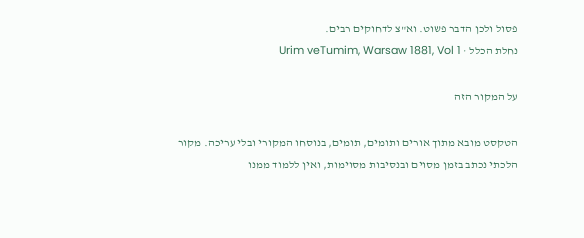פסול ולכן הדבר פשוט. וא"צ לדחוקים רבים.
נחלת הכלל · Urim veTumim, Warsaw 1881, Vol 1

על המקור הזה

הטקסט מובא מתוך אורים ותומים, תומים, בנוסחו המקורי ובלי עריכה. מקור הלכתי נכתב בזמן מסוים ובנסיבות מסוימות, ואין ללמוד ממנו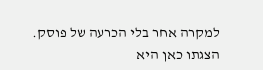למקרה אחר בלי הכרעה של פוסק. הצגתו כאן היא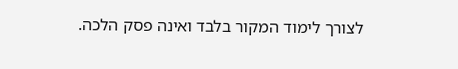לצורך לימוד המקור בלבד ואינה פסק הלכה.